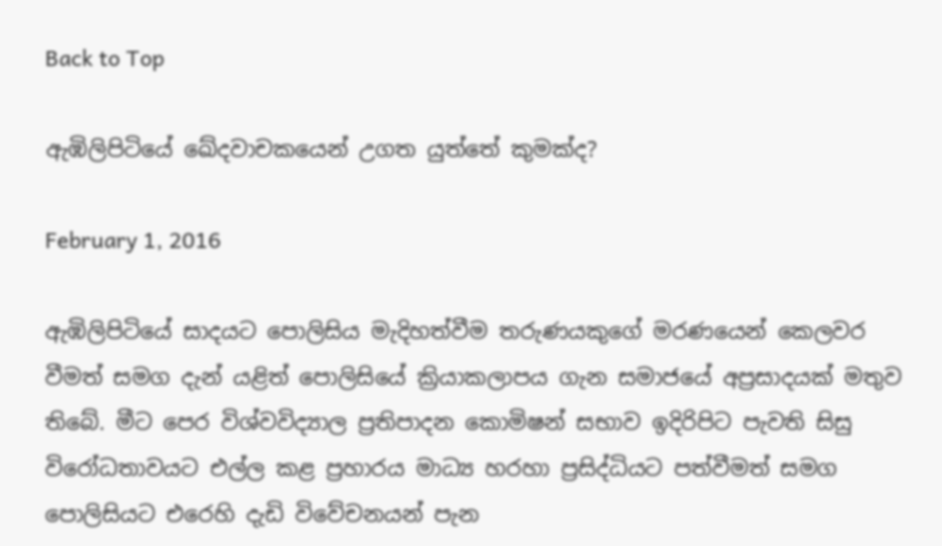Back to Top

ඇඹිලිපිටියේ ඛේදවාචකයෙන් උගත යුත්තේ කුමක්ද?

February 1, 2016

ඇඹිලිපිටියේ සාදයට පොලිසිය මැදිහත්වීම තරුණයකුගේ මරණයෙන් කෙලවර වීමත් සමග දැන් යළිත් පොලිසියේ ක්‍රියාකලාපය ගැන සමාජයේ අප්‍රසාදයක් මතුව තිබේ. මීට පෙර විශ්වවිද්‍යාල ප්‍රතිපාදන කොමිෂන් සභාව ඉදිරිපිට පැවති සිසු විරෝධතාවයට එල්ල කළ ප්‍රහාරය මාධ්‍ය හරහා ප්‍රසිද්ධියට පත්වීමත් සමග පොලිසියට එරෙහි දැඩි විවේචනයන් පැන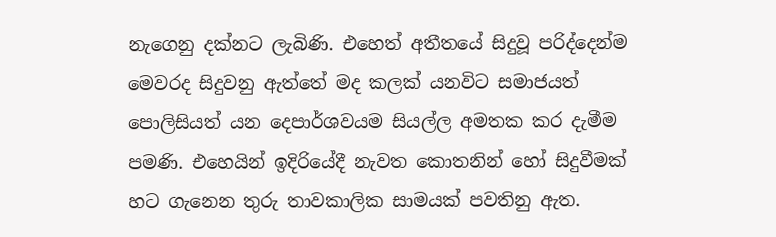නැගෙනු දක්නට ලැබිණි. එහෙත් අතීතයේ සිදුවූ පරිද්දෙන්ම මෙවරද සිදුවනු ඇත්තේ මද කලක් යනවිට සමාජයත් පොලිසියත් යන දෙපාර්ශවයම සියල්ල අමතක කර දැමීම පමණි. එහෙයින් ඉදිරියේදී නැවත කොතනින් හෝ සිදුවීමක් හට ගැනෙන තුරු තාවකාලික සාමයක් පවතිනු ඇත.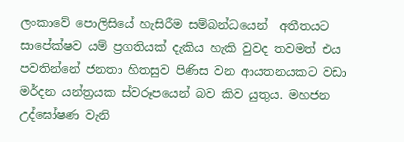ලංකාවේ පොලිසියේ හැසිරීම සම්බන්ධයෙන්  අතීතයට සාපේක්ෂව යම් ප්‍රගතියක් දැකිය හැකි වුවද තවමත් එය පවතින්නේ ජනතා හිතසුව පිණිස වන ආයතනයකට වඩා මර්දන යන්ත්‍රයක ස්වරූපයෙන් බව කිව යුතුය. මහජන උද්ඝෝෂණ වැනි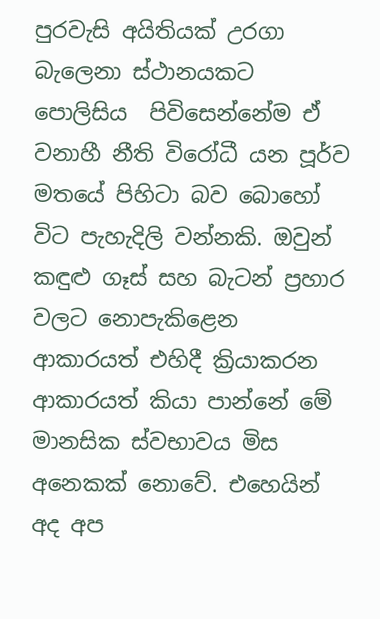පුරවැසි අයිතියක් උරගා බැලෙනා ස්ථානයකට පොලිසිය  පිවිසෙන්නේම ඒ වනාහී නීති විරෝධී යන පූර්ව මතයේ පිහිටා බව බොහෝ විට පැහැදිලි වන්නකි. ඔවුන් කඳුළු ගෑස් සහ බැටන් ප්‍රහාර වලට නොපැකිළෙන ආකාරයත් එහිදී ක්‍රියාකරන ආකාරයත් කියා පාන්නේ මේ මානසික ස්වභාවය මිස අනෙකක් නොවේ. එහෙයින් අද අප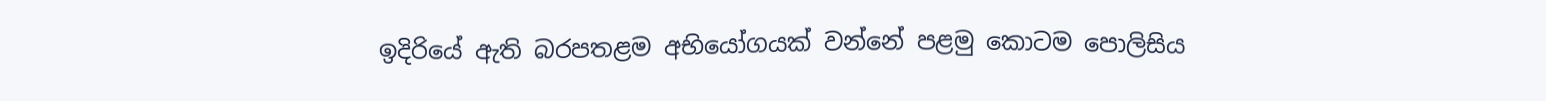ඉදිරියේ ඇති බරපතළම අභියෝගයක් වන්නේ පළමු කොටම පොලිසිය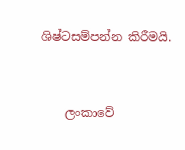ශිෂ්ටසම්පන්න කිරීමයි.


    ලංකාවේ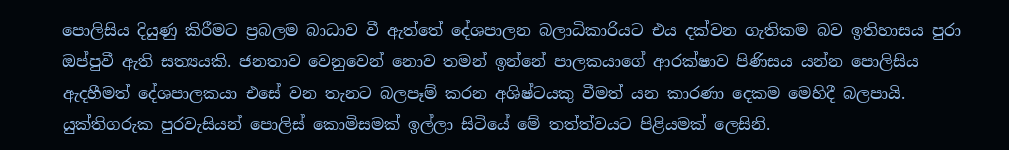පොලිසිය දියුණු කිරීමට ප්‍රබලම බාධාව වී ඇත්තේ දේශපාලන බලාධිකාරියට එය දක්වන ගැතිකම බව ඉතිහාසය පුරා ඔප්පුවී ඇති සත්‍යයකි. ජනතාව වෙනුවෙන් නොව තමන් ඉන්නේ පාලකයාගේ ආරක්ෂාව පිණිසය යන්න පොලිසිය ඇදහීමත් දේශපාලකයා එසේ වන තැනට බලපෑම් කරන අශිෂ්ටයකු වීමත් යන කාරණා දෙකම මෙහිදී බලපායි. යුක්තිගරුක පුරවැසියන් පොලිස් කොමිසමක් ඉල්ලා සිටියේ මේ තත්ත්වයට පිළියමක් ලෙසිනි.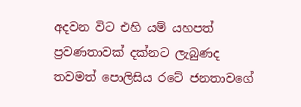අදවන විට එහි යම් යහපත් ප්‍රවණතාවක් දක්නට ලැබුණද තවමත් පොලිසිය රටේ ජනතාවගේ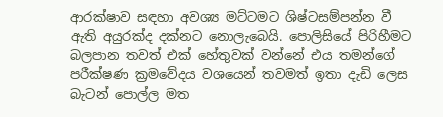ආරක්ෂාව සඳහා අවශ්‍ය මට්ටමට ශිෂ්ටසම්පන්න වී ඇති අයුරක්ද දක්නට නොලැබෙයි. පොලිසියේ පිරිහීමට බලපාන තවත් එක් හේතුවක් වන්නේ එය තමන්ගේ පරීක්ෂණ ක්‍රමවේදය වශයෙන් තවමත් ඉතා දැඩි ලෙස බැටන් පොල්ල මත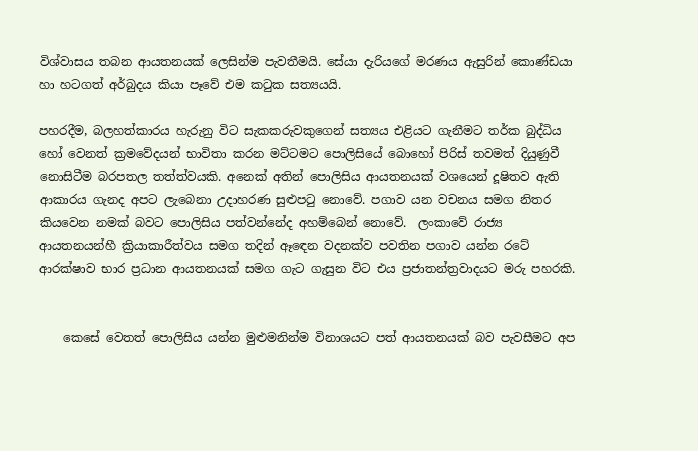විශ්වාසය තබන ආයතනයක් ලෙසින්ම පැවතීමයි. සේයා දැරියගේ මරණය ඇසුරින් කොණ්ඩයා හා හටගත් අර්බුදය කියා පෑවේ එම කටුක සත්‍යයයි.

පහරදීම, බලහත්කාරය හැරුනු විට සැකකරුවකුගෙන් සත්‍යය එළියට ගැනීමට තර්ක බුද්ධිය හෝ වෙනත් ක්‍රමවේදයන් භාවිතා කරන මට්ටමට පොලිසියේ බොහෝ පිරිස් තවමත් දියුණුවී නොසිටීම බරපතල තත්ත්වයකි. අනෙක් අතින් පොලිසිය ආයතනයක් වශයෙන් දූෂිතව ඇති ආකාරය ගැනද අපට ලැබෙනා උදාහරණ සුළුපටු නොවේ. පගාව යන වචනය සමග නිතර කියවෙන නමක් බවට පොලිසිය පත්වන්නේද අහම්බෙන් නොවේ.  ලංකාවේ රාජ්‍ය ආයතනයන්හී ක්‍රියාකාරීත්වය සමග තදින් ඈඳෙන වදනක්ව පවතින පගාව යන්න රටේ ආරක්ෂාව භාර ප්‍රධාන ආයතනයක් සමග ගැට ගැසුන විට එය ප්‍රජාතන්ත්‍රවාදයට මරු පහරකි.


    කෙසේ වෙතත් පොලිසිය යන්න මුළුමනින්ම විනාශයට පත් ආයතනයක් බව පැවසීමට අප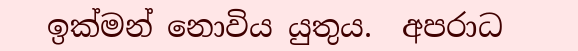ඉක්මන් නොවිය යුතුය.  අපරාධ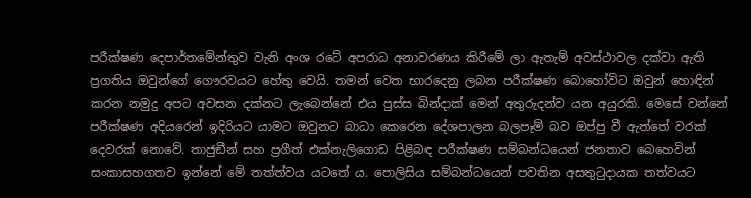පරීක්ෂණ දෙපාර්තමේන්තුව වැනි අංශ රටේ අපරාධ අනාවරණය කිරීමේ ලා ඇතැම් අවස්ථාවල දක්වා ඇති ප්‍රගතිය ඔවුන්ගේ ගෞරවයට හේතු වෙයි. තමන් වෙත භාරදෙනු ලබන පරීක්ෂණ බොහෝවිට ඔවුන් හොඳින් කරන නමුදු අපට අවසන දක්නට ලැබෙන්නේ එය පුස්ස බින්දාක් මෙන් අතුරුදන්ව යන අයුරකි. මෙසේ වන්නේ පරීක්ෂණ අදියරෙන් ඉදිරියට යාමට ඔවුනට බාධා කෙරෙන දේශපාලන බලපෑම් බව ඔප්පු වී ඇත්තේ වරක් දෙවරක් නොවේ. තාජුඞීන් සහ ප්‍රගීත් එක්නැලිගොඩ පිළිබඳ පරීක්ෂණ සම්බන්ධයෙන් ජනතාව බෙහෙවින් සංකාසහගතව ඉන්නේ මේ තත්ත්වය යටතේ ය. පොලිසිය සම්බන්ධයෙන් පවතින අසතුටුදායක තත්වයට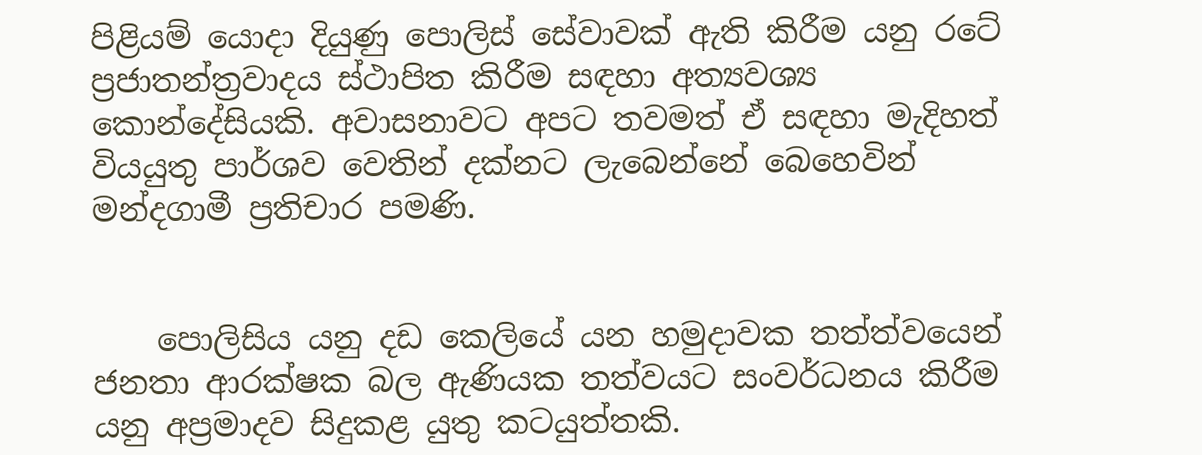පිළියම් යොදා දියුණු පොලිස් සේවාවක් ඇති කිරීම යනු රටේ ප්‍රජාතන්ත්‍රවාදය ස්ථාපිත කිරීම සඳහා අත්‍යවශ්‍ය කොන්දේසියකි. අවාසනාවට අපට තවමත් ඒ සඳහා මැදිහත් වියයුතු පාර්ශව වෙතින් දක්නට ලැබෙන්නේ බෙහෙවින් මන්දගාමී ප්‍රතිචාර පමණි.


    පොලිසිය යනු දඩ කෙලියේ යන හමුදාවක තත්ත්වයෙන් ජනතා ආරක්ෂක බල ඇණියක තත්වයට සංවර්ධනය කිරීම යනු අප්‍රමාදව සිදුකළ යුතු කටයුත්තකි.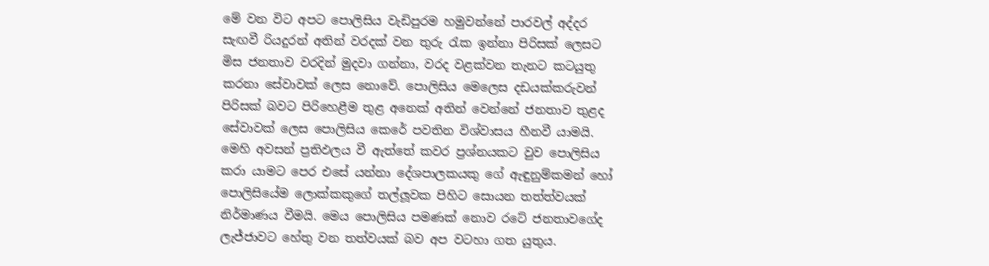මේ වන විට අපට පොලිසිය වැඩිපුරම හමුවන්නේ පාරවල් අද්දර සැඟවී රියදුරන් අතින් වරදක් වන තුරු රැක ඉන්නා පිරිසක් ලෙසට මිස ජනතාව වරදින් මුදවා ගන්නා, වරද වළක්වන තැනට කටයුතු කරනා සේවාවක් ලෙස නොවේ. පොලිසිය මෙලෙස දඩයක්කරුවන් පිරිසක් බවට පිරිහෙළීම තුළ අනෙක් අතින් වෙන්නේ ජනතාව තුළද සේවාවක් ලෙස පොලිසිය කෙරේ පවතින විශ්වාසය හීනවී යාමයි. මෙහි අවසන් ප්‍රතිඵලය වී ඇත්තේ කවර ප්‍රශ්නයකට වුව පොලිසිය කරා යාමට පෙර එසේ යන්නා දේශපාලකයකු ගේ ඇඳුනුම්කමන් හෝ පොලිසියේම ලොක්කකුගේ තල්ලූවක පිහිට සොයන තත්ත්වයක් නිර්මාණය වීමයි. මෙය පොලිසිය පමණක් නොව රටේ ජනතාවගේද ලැජ්ජාවට හේතු වන තත්වයක් බව අප වටහා ගත යුතුය.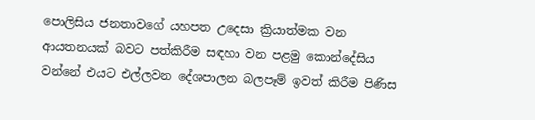පොලිසිය ජනතාවගේ යහපත උදෙසා ක්‍රියාත්මක වන ආයතනයක් බවට පත්කිරීම සඳහා වන පළමු කොන්දේසිය වන්නේ එයට එල්ලවන දේශපාලන බලපෑම් ඉවත් කිරීම පිණිස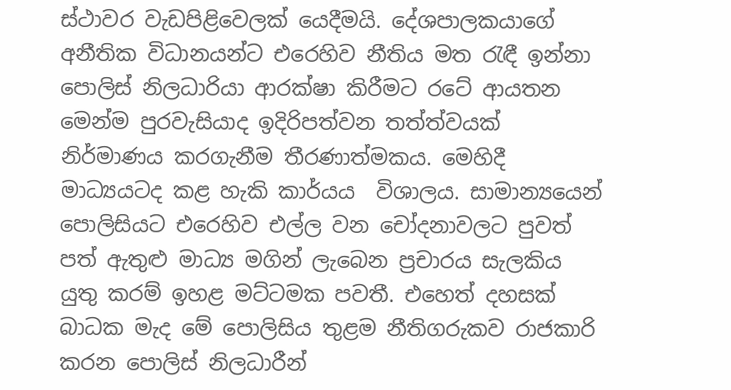ස්ථාවර වැඩපිළිවෙලක් යෙදීමයි. දේශපාලකයාගේ අනීතික විධානයන්ට එරෙහිව නීතිය මත රැඳී ඉන්නා පොලිස් නිලධාරියා ආරක්ෂා කිරීමට රටේ ආයතන මෙන්ම පුරවැසියාද ඉදිරිපත්වන තත්ත්වයක් නිර්මාණය කරගැනීම තීරණාත්මකය. මෙහිදී මාධ්‍යයටද කළ හැකි කාර්යය  විශාලය. සාමාන්‍යයෙන් පොලිසියට එරෙහිව එල්ල වන චෝදනාවලට පුවත් පත් ඇතුළු මාධ්‍ය මගින් ලැබෙන ප්‍රචාරය සැලකිය යුතු කරම් ඉහළ මට්ටමක පවතී. එහෙත් දහසක් බාධක මැද මේ පොලිසිය තුළම නීතිගරුකව රාජකාරි කරන පොලිස් නිලධාරීන්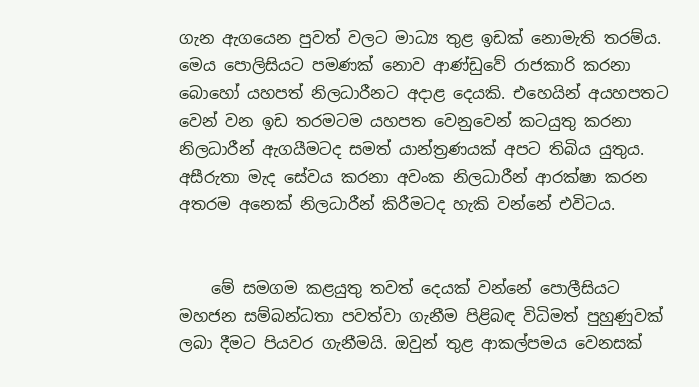ගැන ඇගයෙන පුවත් වලට මාධ්‍ය තුළ ඉඩක් නොමැති තරම්ය. මෙය පොලිසියට පමණක් නොව ආණ්ඩුවේ රාජකාරි කරනා බොහෝ යහපත් නිලධාරීනට අදාළ දෙයකි. එහෙයින් අයහපතට වෙන් වන ඉඩ තරමටම යහපත වෙනුවෙන් කටයුතු කරනා නිලධාරීන් ඇගයීමටද සමත් යාන්ත්‍රණයක් අපට තිබිය යුතුය. අසීරුතා මැද සේවය කරනා අවංක නිලධාරීන් ආරක්ෂා කරන අතරම අනෙක් නිලධාරීන් කිරීමටද හැකි වන්නේ එවිටය.


    මේ සමගම කළයුතු තවත් දෙයක් වන්නේ පොලීසියට මහජන සම්බන්ධතා පවත්වා ගැනීම පිළිබඳ විධිමත් පුහුණුවක් ලබා දීමට පියවර ගැනීමයි. ඔවුන් තුළ ආකල්පමය වෙනසක්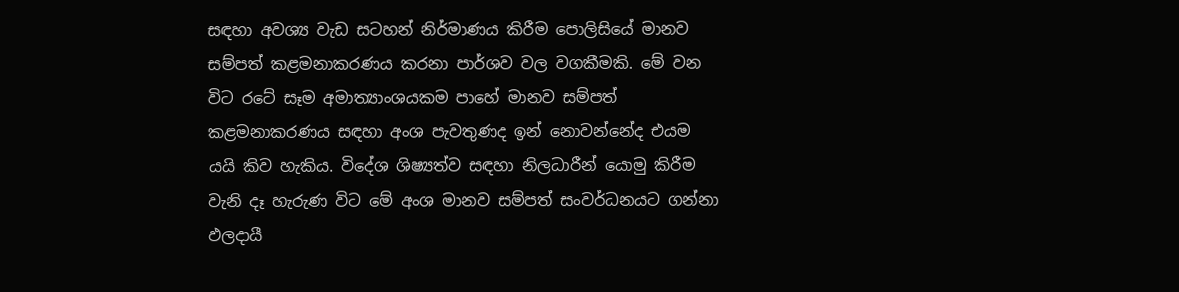සඳහා අවශ්‍ය වැඩ සටහන් නිර්මාණය කිරීම පොලිසියේ මානව සම්පත් කළමනාකරණය කරනා පාර්ශව වල වගකීමකි. මේ වන විට රටේ සෑම අමාත්‍යාංශයකම පාහේ මානව සම්පත් කළමනාකරණය සඳහා අංශ පැවතුණද ඉන් නොවන්නේද එයම යයි කිව හැකිය. විදේශ ශිෂ්‍යත්ව සඳහා නිලධාරීන් යොමු කිරීම වැනි දෑ හැරුණ විට මේ අංශ මානව සම්පත් සංවර්ධනයට ගන්නා ඵලදායී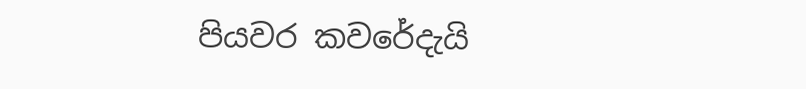පියවර කවරේදැයි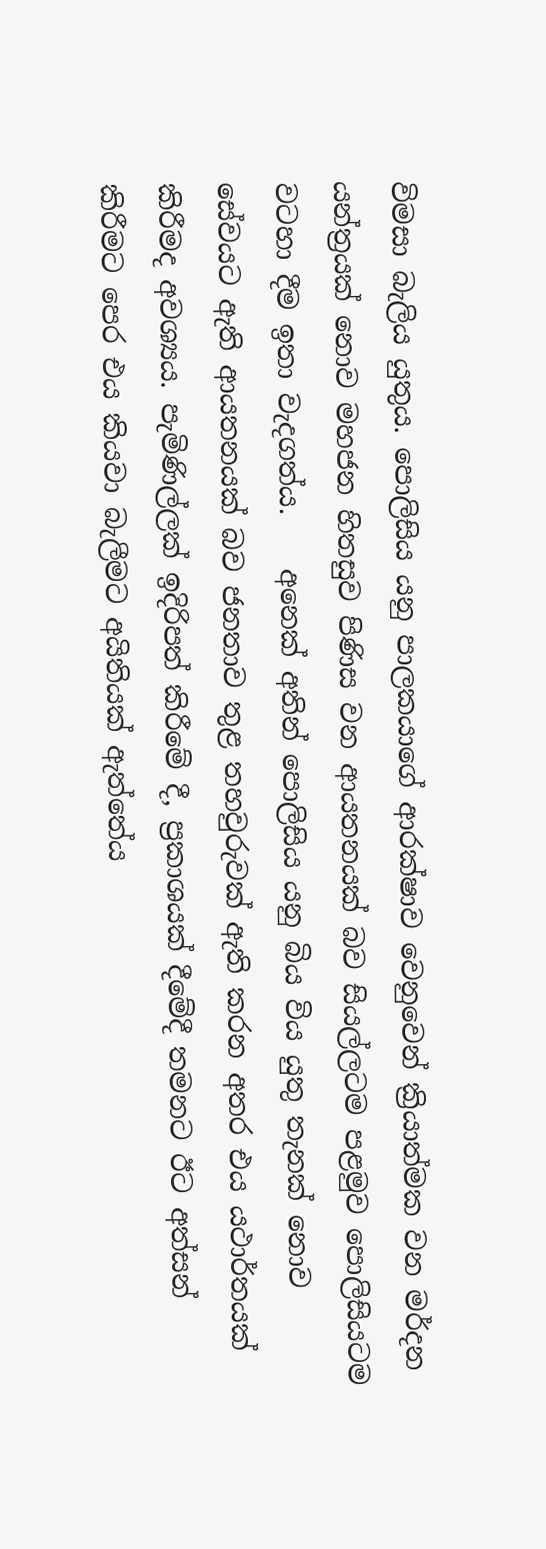විමසා බැලිය යුතුය. පොලිසිය යනු පාලකයාගේ ආරක්ෂාව වෙනුවෙන් ක්‍රියාත්මක වන මර්දන යන්ත්‍රයක් නොව මහජන හිතසුව පිණිස වන ආයතනයක් බව සියල්ලටම පළමුව පොලිසියටම වටහා දීම ඉතා වැදගත්ය.    අනෙක් අතින් පොලිසිය යනු බිය විය යුතු තැනක් නොව සේවයට ඇති ආයතනයක් බව ජනතාව තුළ තහවුරුවක් ඇති කරන අතර එය යථාර්තයක් කිරීමද අවශ්‍යය. පැමිණිල්ලක් ඉදිරිපත් කිරීමේ දී, ප්‍රකාශයක් දීමේදී තමනට ඊට අත්සන් කිරීමට පෙර එය කියවා බැලීමට අයිතියක් ඇත්තේය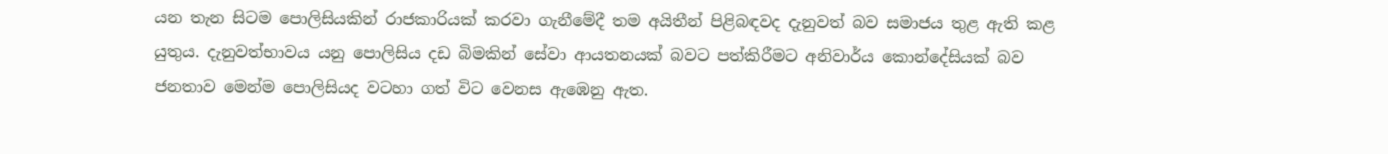යන තැන සිටම පොලිසියකින් රාජකාරියක් කරවා ගැනීමේදී තම අයිතීන් පිළිබඳවද දැනුවත් බව සමාජය තුළ ඇති කළ යුතුය. දැනුවත්භාවය යනු පොලිසිය දඩ බිමකින් සේවා ආයතනයක් බවට පත්කිරීමට අනිවාර්ය කොන්දේසියක් බව ජනතාව මෙන්ම පොලිසියද වටහා ගත් විට වෙනස ඇඹෙනු ඇත.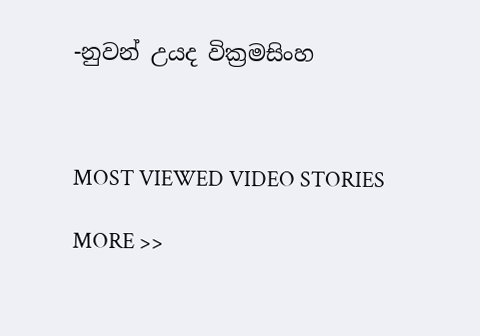-නුවන් උයද වික්‍රමසිංහ



MOST VIEWED VIDEO STORIES

MORE >>